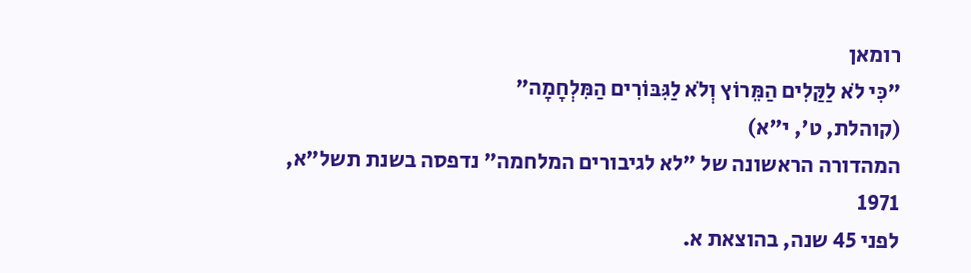רומאן
"כִּי לֹא לַקַּלִים הַמֵּרוֹץ וְלֹא לַגִּבּוֹרִים הַמִּלְחָמָה"
(קוהלת, ט', י"א)
המהדורה הראשונה של "לא לגיבורים המלחמה" נדפסה בשנת תשל"א, 1971
לפני 45 שנה, בהוצאת א.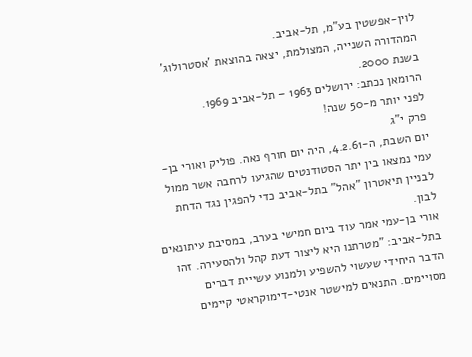לוין-אפשטין בע"מ, תל-אביב.
המהדורה השנייה, המצולמת, יצאה בהוצאת 'אסטרולוג' בשנת 2000.
הרומאן נכתב: ירושלים 1963 – תל-אביב 1969.
לפני יותר מ-50 שנה!
פרק י"ג
יום השבת, ה-4.2.61, היה יום חורף נאה. פוליק ואורי בן-עמי נמצאו בין יתר הסטודנטים שהגיעו לרחבה אשר ממול לבניין תיאטרון "אהל" בתל-אביב כדי להפגין נגד הדחת לבון.
אורי בן-עמי אמר עוד ביום חמישי בערב, במסיבת עיתונאים בתל-אביב: "מטרתנו היא ליצור דעת קהל ולהסעירה. זהו הדבר היחידי שעשוי להשפיע ולמנוע עשייית דברים מסויימים. התנאים למישטר אנטי-דימוקראטי קיימים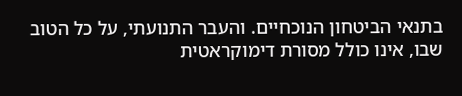בתנאי הביטחון הנוכחיים. והעבר התנועתי, על כל הטוב שבו, אינו כולל מסורת דימוקראטית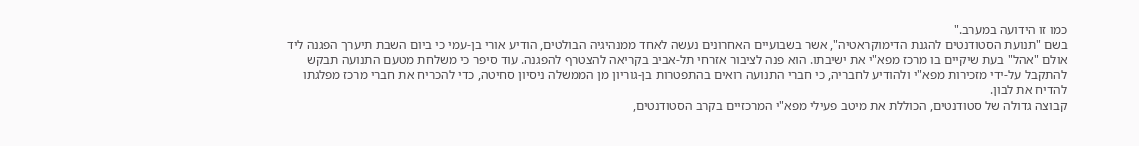כמו זו הידועה במערב."
בשם "תנועת הסטודנטים להגנת הדימוקראטיה", אשר בשבועיים האחרונים נעשה לאחד ממנהיגיה הבולטים, הודיע אורי בן-עמי כי ביום השבת תיערך הפגנה ליד אולם "אהל" בעת שיקיים בו מרכז מפא"י את ישיבתו. הוא פנה לציבור אזרחי תל-אביב בקריאה להצטרף להפגנה. עוד סיפר כי משלחת מטעם התנועה תבקש להתקבל על-ידי מזכירות מפא"י ולהודיע לחבריה, כי חברי התנועה רואים בהתפטרות בן-גוריון מן הממשלה ניסיון סחיטה, כדי להכריח את חברי מרכז מפלגתו להדיח את לבון.
קבוצה גדולה של סטודנטים, הכוללת את מיטב פעילי מפא"י המרכזיים בקרב הסטודנטים,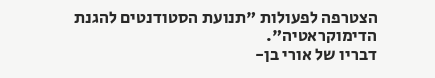הצטרפה לפעולות "תנועת הסטודנטים להגנת הדימוקראטיה".
דבריו של אורי בן-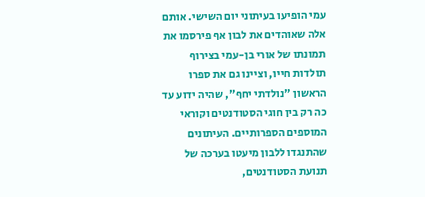עמי הופיעו בעיתוני יום השישי. אותם אלה שאוהדים את לבון אף פירסמו את תמונתו של אורי בן-עמי בצירוף תולדות חייו, וציינו גם את ספרו הראשון "נולדתי יחף", שהיה ידוע עד כה רק בין חוגי הסטודנטים וקוראי המוספים הספרותיים. העיתונים שהתנגדו ללבון מיעטו בערכה של תנועת הסטודנטים,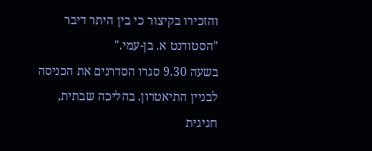והזכירו בקיצור כי בין היתר דיבר "הסטודנט א. בן-עמי."
בשעה 9.30 סגרו הסדרנים את הכניסה לבניין התיאטרון. בהליכה שבתית, חגיגית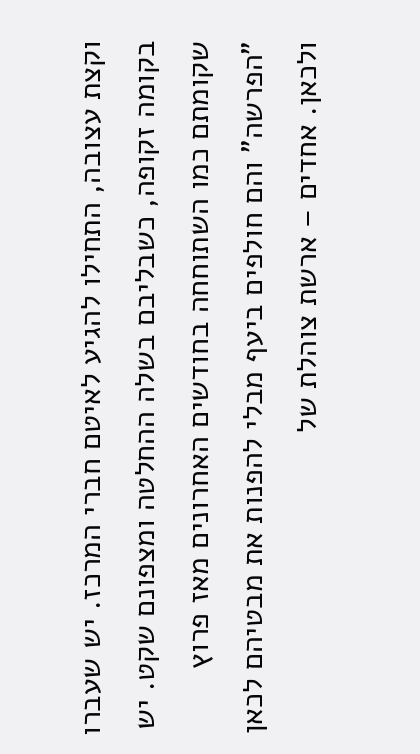וקצת עצובה, התחילו להגיע לאיטם חברי המרכז. יש שעברו בקומה זקופה, כשבליבם בשלה ההחלטה ומצפונם שקט. יש שקומתם כמו השתוחחה בחודשים האחרונים מאז פרוץ "הפרשה" והם חולפים ביעף מבלי להפנות את מבטיהם לכאן ולכאן. אחדים – ארשת צוהלת של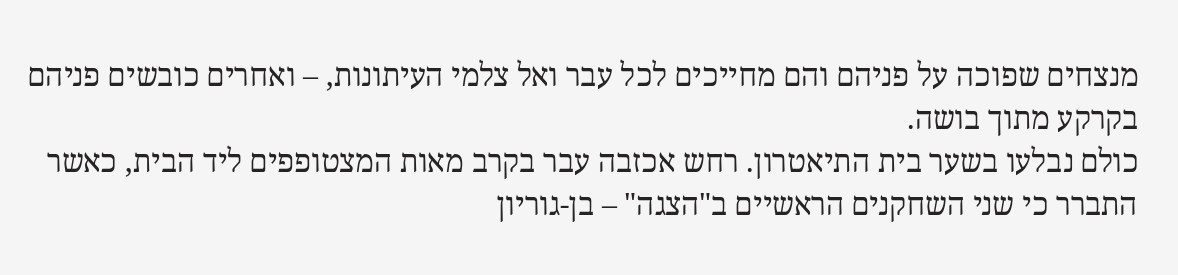מנצחים שפוכה על פניהם והם מחייכים לכל עבר ואל צלמי העיתונות, – ואחרים כובשים פניהם בקרקע מתוך בושה.
כולם נבלעו בשער בית התיאטרון. רחש אכזבה עבר בקרב מאות המצטופפים ליד הבית, כאשר התברר כי שני השחקנים הראשיים ב"הצגה" – בן-גוריון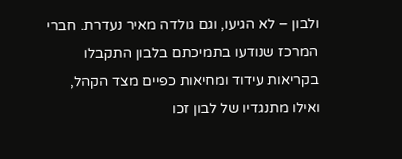ולבון – לא הגיעו, וגם גולדה מאיר נעדרת. חברי המרכז שנודעו בתמיכתם בלבון התקבלו בקריאות עידוד ומחיאות כפיים מצד הקהל, ואילו מתנגדיו של לבון זכו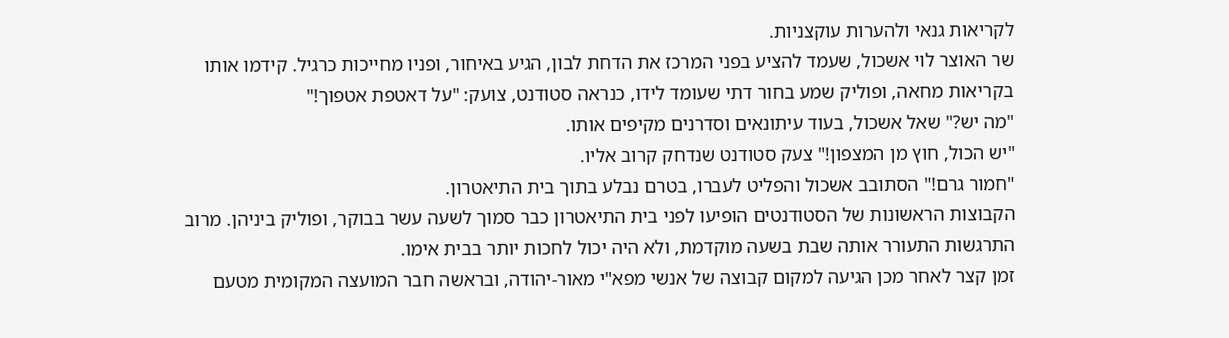לקריאות גנאי ולהערות עוקצניות.
שר האוצר לוי אשכול, שעמד להציע בפני המרכז את הדחת לבון, הגיע באיחור, ופניו מחייכות כרגיל. קידמו אותו בקריאות מחאה, ופוליק שמע בחור דתי שעומד לידו, כנראה סטודנט, צועק: "על דאטפת אטפוך!"
"מה יש?" שאל אשכול, בעוד עיתונאים וסדרנים מקיפים אותו.
"יש הכול, חוץ מן המצפון!" צעק סטודנט שנדחק קרוב אליו.
"חמור גרם!" הסתובב אשכול והפליט לעברו, בטרם נבלע בתוך בית התיאטרון.
הקבוצות הראשונות של הסטודנטים הופיעו לפני בית התיאטרון כבר סמוך לשעה עשר בבוקר, ופוליק ביניהן. מרוב התרגשות התעורר אותה שבת בשעה מוקדמת, ולא היה יכול לחכות יותר בבית אימו.
זמן קצר לאחר מכן הגיעה למקום קבוצה של אנשי מפא"י מאור-יהודה, ובראשה חבר המועצה המקומית מטעם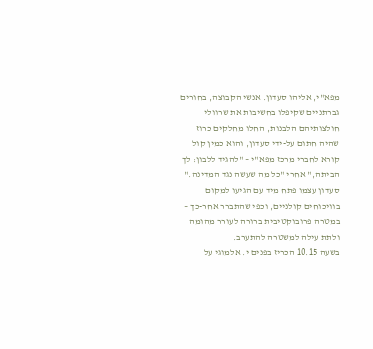מפא"י, אליהו סעדון. אנשי הקבוצה, בחורים גברתניים שקיפלו בחשיבות את שרוולי חולצותיהם הלבנות, החלו מחלקים כרוז שהיה חתום על-ידי סעדון, והוא כמין קול קורא לחברי מרכז מפא"י – "להגיד ללבון: לך הביתה," אחרי "כל מה שעשה נגד המדינה."
סעדון עצמו פתח מיד עם הגיעו למקום בוויכוחים קולניים, וכפי שהתברר אחר-כך – במטרה פרובוקטיבית ברורה לעורר מהומה ולתת עילה למשטרה להתערב.
בשעה 10.15 הכריז בפנים י. אלמוגי על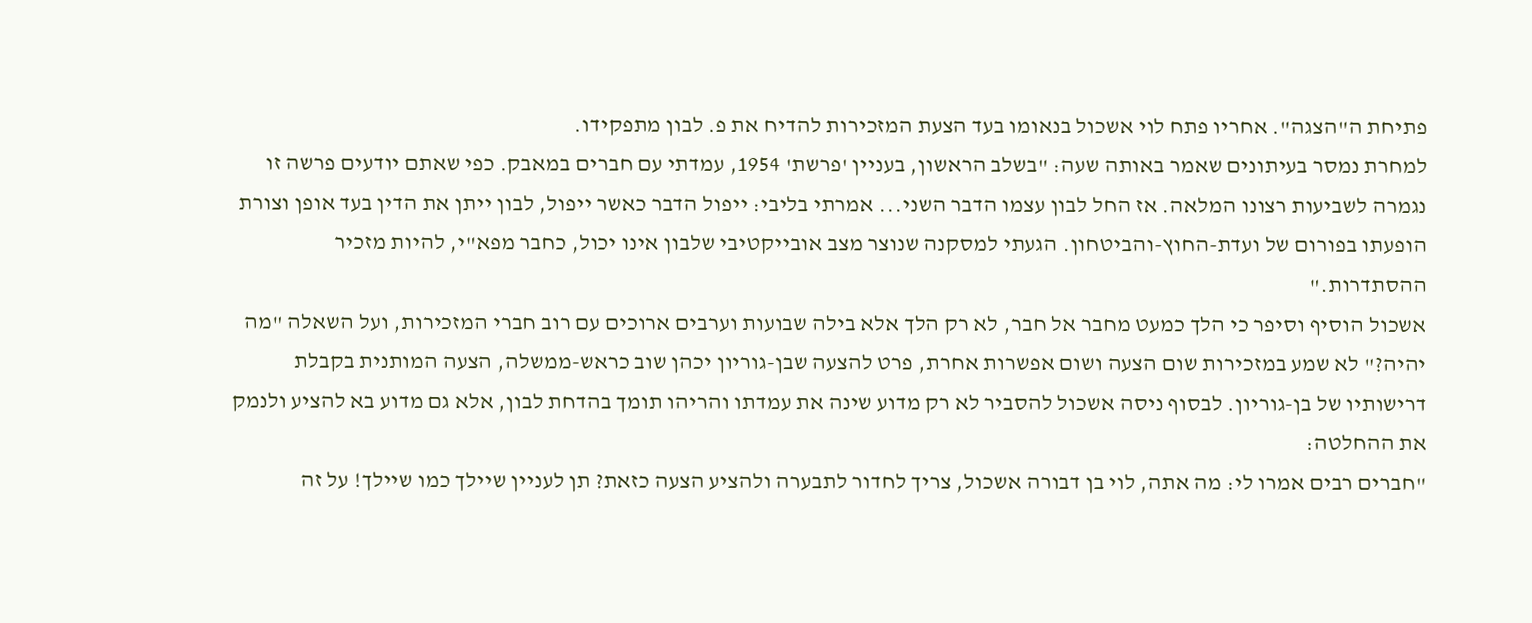פתיחת ה"הצגה". אחריו פתח לוי אשכול בנאומו בעד הצעת המזכירות להדיח את פ. לבון מתפקידו.
למחרת נמסר בעיתונים שאמר באותה שעה: "בשלב הראשון, בעניין 'פרשת' 1954, עמדתי עם חברים במאבק. כפי שאתם יודעים פרשה זו נגמרה לשביעות רצונו המלאה. אז החל לבון עצמו הדבר השני... אמרתי בליבי: ייפול הדבר כאשר ייפול, לבון ייתן את הדין בעד אופן וצורת הופעתו בפורום של ועדת-החוץ-והביטחון. הגעתי למסקנה שנוצר מצב אובייקטיבי שלבון אינו יכול, כחבר מפא"י, להיות מזכיר ההסתדרות."
אשכול הוסיף וסיפר כי הלך כמעט מחבר אל חבר, לא רק הלך אלא בילה שבועות וערבים ארוכים עם רוב חברי המזכירות, ועל השאלה "מה יהיה?" לא שמע במזכירות שום הצעה ושום אפשרות אחרת, פרט להצעה שבן-גוריון יכהן שוב כראש-ממשלה, הצעה המותנית בקבלת דרישותיו של בן-גוריון. לבסוף ניסה אשכול להסביר לא רק מדוע שינה את עמדתו והריהו תומך בהדחת לבון, אלא גם מדוע בא להציע ולנמק את ההחלטה:
"חברים רבים אמרו לי: מה אתה, לוי בן דבורה אשכול, צריך לחדור לתבערה ולהציע הצעה כזאת? תן לעניין שיילך כמו שיילך! על זה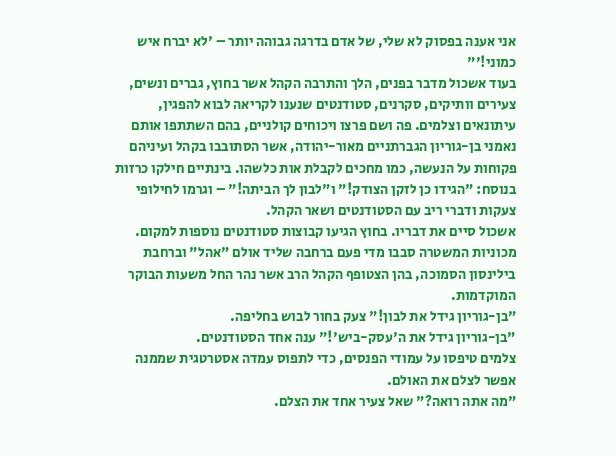אני אענה בפסוק לא שלי, של אדם בדרגה גבוהה יותר – 'לא יברח איש כמוני!'"
בעוד אשכול מדבר בפנים, הלך והתרבה הקהל אשר בחוץ, גברים ונשים, צעירים וותיקים, סקרנים, סטודנטים שנענו לקריאה לבוא להפגין, עיתונאים וצלמים. פה ושם פרצו ויכוחים קולניים, בהם השתתפו אותם נאמני בן-גוריון הגברתניים מאור-יהודה, אשר הסתובבו בקהל ועיניהם פקוחות על הנעשה, כמו מחכים לקבלת אות כלשהו. בינתיים חילקו כרזות בנוסח: "הגידו כן לזקן הצודק!" ו"לבון לך הביתה!" – וגרמו לחילופי צעקות ודברי ריב עם הסטודנטים ושאר הקהל.
אשכול סיים את דבריו. בחוץ הגיעו קבוצות סטודנטים נוספות למקום. מכוניות המשטרה סבבו מדי פעם ברחבה שליד אולם "אהל" וברחבת בילינסון הסמוכה, בהן הצטופף הקהל הרב אשר נהר החל משעות הבוקר המוקדמות.
"בן-גוריון גידל את לבון!" צעק בחור לבוש בחליפה.
"בן-גוריון גידל את ה'עסק-ביש'!" ענה אחד הסטודנטים.
צלמים טיפסו על עמודי הפנסים, כדי לתפוס עמדה אסטרטגית שממנה אפשר לצלם את האולם.
"מה אתה רואה?" שאל צעיר אחד את הצלם.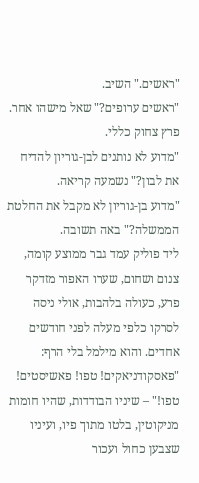"ראשים." השיב.
"ראשים ערופים?" שאל מישהו אחר.
פרץ צחוק כללי.
"מדוע לא נותנים לבן-גוריון להדיח את לבון?" נשמעה קריאה.
"מדוע בן-גוריון לא מקבל את החלטת הממשלה?" באה תשובה.
ליד פוליק עמד גבר ממוצע קומה, צנום ושחום, שערו האפור מזדקר פרע, כעולה בלהבות, אולי ניסה לסרקו כלפי מעלה לפני חודשים אחדים. והוא מילמל בלי הרף: "פאסקודניאקים! טפו! פאשיסטים! טפו!" – שיניו הבודדות, שהיו חומות מניקוטין, בלטו מתוך פיו, ועיניו שצבען כחול ועכור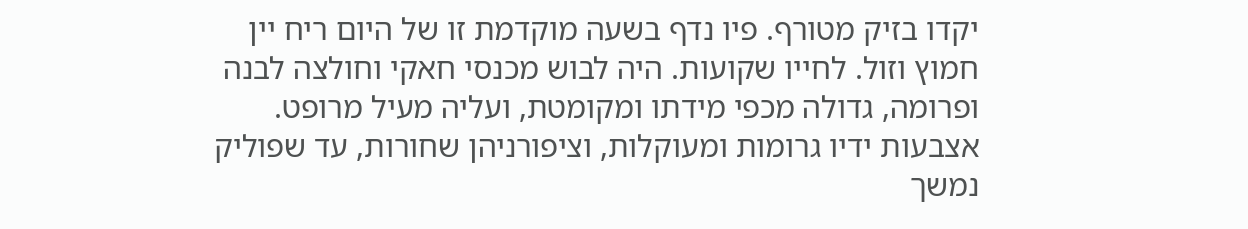יקדו בזיק מטורף. פיו נדף בשעה מוקדמת זו של היום ריח יין חמוץ וזול. לחייו שקועות. היה לבוש מכנסי חאקי וחולצה לבנה ופרומה, גדולה מכפי מידתו ומקומטת, ועליה מעיל מרופט. אצבעות ידיו גרומות ומעוקלות, וציפורניהן שחורות, עד שפוליק נמשך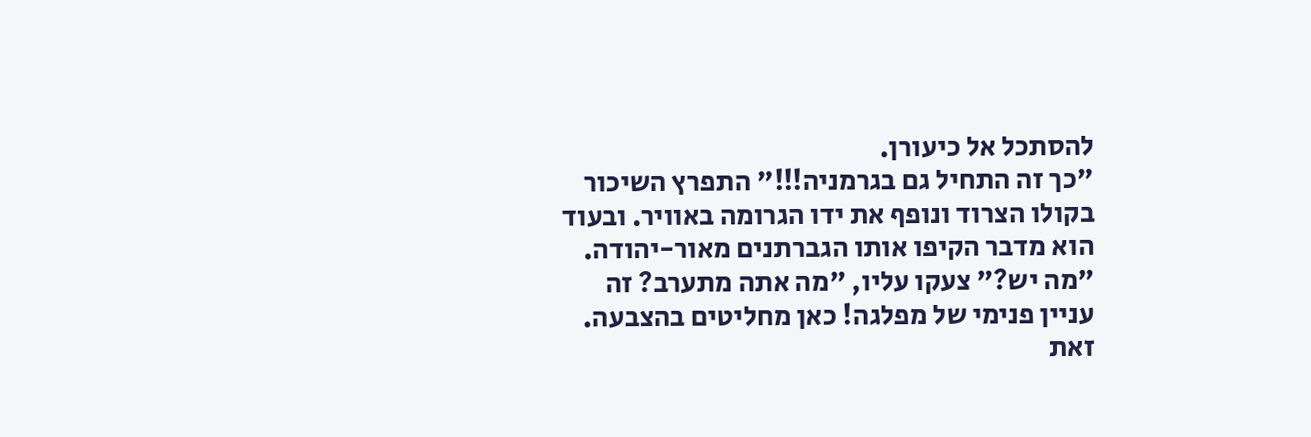להסתכל אל כיעורן.
"כך זה התחיל גם בגרמניה!!!" התפרץ השיכור בקולו הצרוד ונופף את ידו הגרומה באוויר. ובעוד הוא מדבר הקיפו אותו הגברתנים מאור-יהודה.
"מה יש?" צעקו עליו, "מה אתה מתערב? זה עניין פנימי של מפלגה! כאן מחליטים בהצבעה. זאת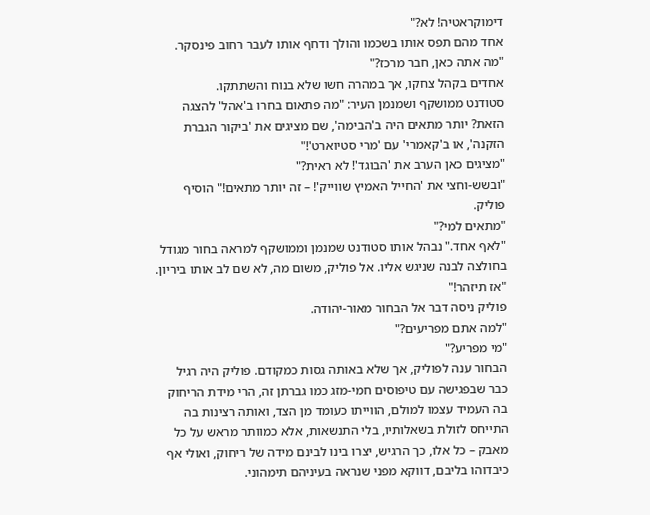דימוקראטיה! לא?"
אחד מהם תפס אותו בשכמו והולך ודחף אותו לעבר רחוב פינסקר.
"מה אתה כאן, חבר מרכז?"
אחדים בקהל צחקו, אך במהרה חשו שלא בנוח והשתתקו.
סטודנט ממושקף ושמנמן העיר: "מה פתאום בחרו ב'אהל' להצגה הזאת? יותר מתאים היה ב'הבימה', שם מציגים את 'ביקור הגברת הזקנה', או ב'קאמרי' עם 'מרי סטיוארט'!"
"מציגים כאן הערב את 'הבוגד'! לא ראית?"
"ובשש-וחצי את 'החייל האמיץ שווייק'! – זה יותר מתאים!" הוסיף פוליק.
"מתאים למי?"
"לאף אחד." נבהל אותו סטודנט שמנמן וממושקף למראה בחור מגודל בחולצה לבנה שניגש אליו. אל פוליק, משום מה, לא שם לב אותו ביריון.
"אז תיזהר!"
פוליק ניסה דבר אל הבחור מאור-יהודה.
"למה אתם מפריעים?"
"מי מפריע?"
הבחור ענה לפוליק, אך שלא באותה גסות כמקודם. פוליק היה רגיל כבר שבפגישה עם טיפוסים חמי-מזג כמו גברתן זה, הרי מידת הריחוק בה העמיד עצמו למולם, הווייתו כעומד מן הצד, ואותה רצינות בה התייחס לזולת בשאלותיו, בלי התנשאות, אלא כמוותר מראש על כל מאבק – כל אלו, כך הרגיש, יצרו בינו לבינם מידה של ריחוק, ואולי אף כיבדוהו בליבם, דווקא מפני שנראה בעיניהם תימהוני.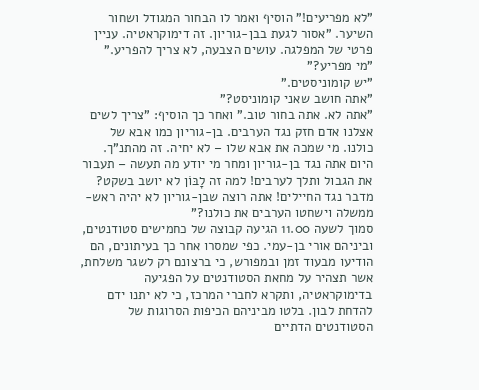"לא מפריעים!" הוסיף ואמר לו הבחור המגודל ושחור השיער. "אסור לגעת בבן-גוריון. זה דימוקראטיה. עניין פרטי של המפלגה. עושים הצבעה, לא צריך להפריע."
"מי מפריע?"
"יש קומוניסטים."
"אתה חושב שאני קומוניסט?"
"אתה לא. אתה בחור טוב." ואחר כך הוסיף: "צריך לשים אצלנו אדם חזק נגד הערבים. בן-גוריון כמו אבא של כולנו. מי שמכה את אבא שלו – לא יחיה. זה מהתנ"ך. היום אתה נגד בן-גוריון ומחר מי יודע מה תעשה – תעבור את הגבול ותלך לערבים! למה זה לָבּוֹן לא יושב בשקט? מדבר נגד החיילים! אתה רוצה שבן-גוריון לא יהיה ראש-ממשלה וישחטו הערבים את כולנו?"
סמוך לשעה 11.00 הגיעה קבוצה של כחמישים סטודנטים, וביניהם אורי בן-עמי. כפי שמסרו אחר כך בעיתונים, הם הודיעו מבעוד זמן ובמפורש, כי ברצונם רק לשגר משלחת, אשר תצהיר על מחאת הסטודנטים על הפגיעה בדימוקראטיה, ותקרא לחברי המרכז, כי לא יתנו ידם להדחת לבון. בלטו מביניהם הכיפות הסרוגות של הסטודנטים הדתיים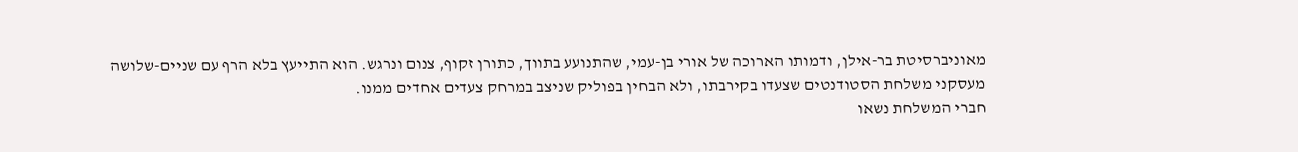מאוניברסיטת בר-אילן, ודמותו הארוכה של אורי בן-עמי, שהתנועע בתווך, כתורן זקוף, צנום ונרגש. הוא התייעץ בלא הרף עם שניים-שלושה מעסקני משלחת הסטודנטים שצעדו בקירבתו, ולא הבחין בפוליק שניצב במרחק צעדים אחדים ממנו.
חברי המשלחת נשאו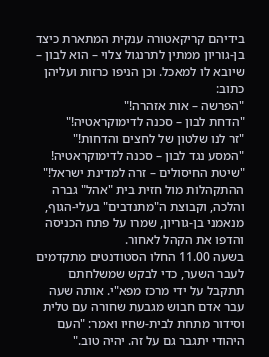בידיהם קריקאטורה ענקית המתארת כיצד בן-גוריון ממתין לתרנגול צלוי – הוא לבון – שיובא לו למאכל. וכן הניפו כרזות ועליהן כתוב:
"הפרשה – אות אזהרה!"
"הדחת לבון – סכנה לדימוקראטיה!"
"זר לנו שלטון של לחצים והדחות!"
"המסע נגד לבון – סכנה לדימוקראטיה!
"שיטת החיסולים – זרה למדינת ישראל!"
ההתקהלות מול חזית בית "אהל" גברה והלכה, וקבוצת ה"מתנדבים" בעלי-הגוף, מנאמני בן-גוריון, שמרו על פתח הכניסה והדפו את הקהל לאחור.
בשעה 11.00 החלו הסטודנטים מתקדמים לעבר השער, כדי לבקש שמשלחתם תתקבל על ידי מרכז מפא"י. אותה שעה עבר אדם חבוש מגבעת שחורה עם טלית וסידור מתחת לבית-שחיו ואמר: "העם היהודי יתגבר גם על זה. יהיה טוב."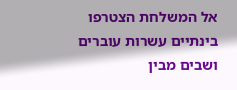אל המשלחת הצטרפו בינתיים עשרות עוברים ושבים מבין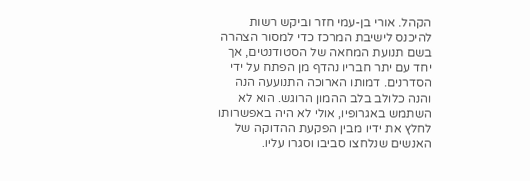הקהל. אורי בן-עמי חזר וביקש רשות להיכנס לישיבת המרכז כדי למסור הצהרה בשם תנועת המחאה של הסטודנטים, אך יחד עם יתר חבריו נהדף מן הפתח על ידי הסדרנים. דמותו הארוכה התנועעה הנה והנה כלולב בלב ההמון הרוגש. הוא לא השתמש באגרופיו, אולי לא היה באפשרותו לחלץ את ידיו מבין הפקעת ההדוקה של האנשים שנלחצו סביבו וסגרו עליו.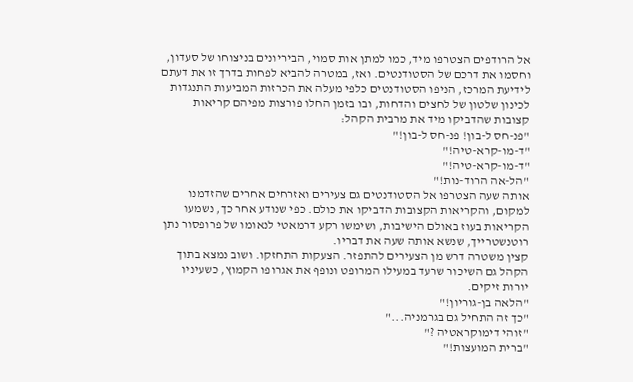אל הרודפים הצטרפו מיד, כמו למתן אות סמוי, הביריונים בניצוחו של סעדון, וחסמו את דרכם של הסטודנטים. ואז, במטרה להביא לפחות בדרך זו את דעתם לידיעת המרכז, הניפו הסטודנטים כלפי מעלה את הכרזות המביעות התנגדות לכינון שלטון של לחצים והדחות, ובו בזמן החלו פורצות מפיהם קריאות קצובות שהדביקו מיד את מרבית הקהל:
"פנ-חס ל-בון! פנ-חס ל-בון!"
"ד-מו-קרא-טיה!"
"ד-מו-קרא-טיה!"
"הל-אה הרוד-נות!"
אותה שעה הצטרפו אל הסטודנטים גם צעירים ואזרחים אחרים שהזדמנו למקום, והקריאות הקצובות הדביקו את כולם. כפי שנודע אחר כך, נשמעו הקריאות בעוז באולם הישיבות, ושימשו רקע דרמאטי לנאומו של פרופסור נתן רוטנשטרייך, שנשא אותה שעה את דבריו.
קצין משטרה דרש מן הצעירים להתפזר. הצעקות התחזקו. ושוב נמצא בתוך הקהל גם השיכור שרעד במעילו המרופט ונופף את אגרופו הקמוץ, כשעיניו יורות זיקים.
"הלאה בן-גוריון!"
"כך זה התחיל גם בגרמניה..."
"זוהי דימוקראטיה ?"
"ברית המועצות!"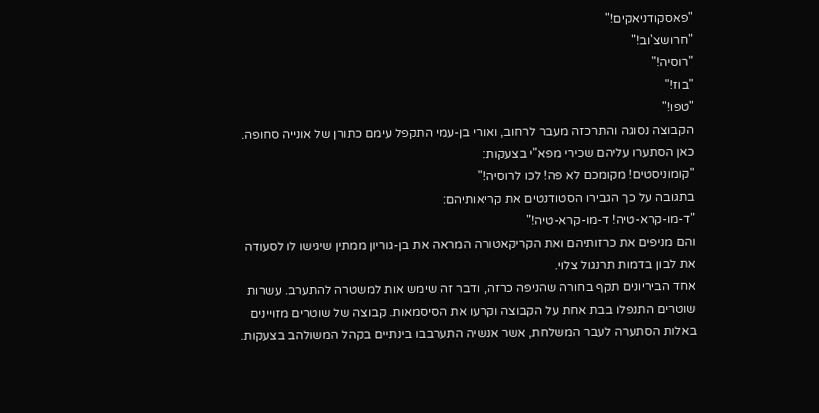"פאסקודניאקים!"
"חרושצ'וב!"
"רוסיה!"
"בוז!"
"טפו!"
הקבוצה נסוגה והתרכזה מעבר לרחוב, ואורי בן-עמי התקפל עימם כתורן של אונייה סחופה.
כאן הסתערו עליהם שכירי מפא"י בצעקות:
"קומוניסטים! מקומכם לא פה! לכו לרוסיה!"
בתגובה על כך הגבירו הסטודנטים את קריאותיהם:
"ד-מו-קרא-טיה! ד-מו-קרא-טיה!"
והם מניפים את כרזותיהם ואת הקריקאטורה המראה את בן-גוריון ממתין שיגישו לו לסעודה את לבון בדמות תרנגול צלוי.
אחד הביריונים תקף בחורה שהניפה כרזה, ודבר זה שימש אות למשטרה להתערב. עשרות שוטרים התנפלו בבת אחת על הקבוצה וקרעו את הסיסמאות. קבוצה של שוטרים מזויינים באלות הסתערה לעבר המשלחת, אשר אנשיה התערבבו בינתיים בקהל המשולהב בצעקות.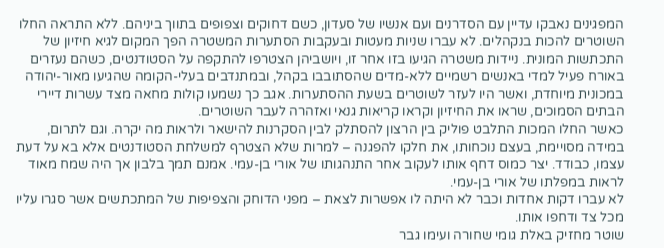המפגינים נאבקו עדיין עם הסדרנים ועם אנשיו של סעדון, כשם דחוקים וצפופים בתווך ביניהם. ללא התראה החלו השוטרים להכות בנקהלים. לא עברו שניות מעטות ובעקבות הסתערות המשטרה הפך המקום לגיא חיזיון של התכתשות המונית. ניידות משטרה הגיעו בזו אחר זו, ויושביהן הצטרפו להתקפה על הסטודנטים, כשהם נעזרים באורח פעיל למדי באנשים רשמיים ללא-מדים שהסתובבו בקהל, ובמתנדבים בעלי-הקומה שהגיעו מאור-יהודה במכונית מיוחדת, ואשר היו לעזר לשוטרים בשעת ההסתערות. אגב כך נשמעו קולות מחאה מצד עשרות דיירי הבתים הסמוכים, שראו את החיזיון וקראו קריאות גנאי ואזהרה לעבר השוטרים.
כאשר החלו המכות התלבט פוליק בין הרצון להסתלק לבין הסקרנות להישאר ולראות מה יקרה. וגם לתרום, במידה מסויימת, בעצם נוכחותו, את חלקו להפגנה – למרות שלא הצטרף למשלחת הסטודנטים אלא בא על דעת עצמו, כבודד. יצר כמוס דחף אותו לעקוב אחר התנהגותו של אורי בן-עמי. אמנם תמך בלבון אך היה שמח מאוד לראות במפלתו של אורי בן-עמי.
לא עברו דקות אחדות וכבר לא היתה לו אפשרות לצאת – מפני הדוחק והצפיפות של המתכתשים אשר סגרו עליו מכל צד ודחפו אותו.
שוטר מחזיק באלת גומי שחורה ועימו גבר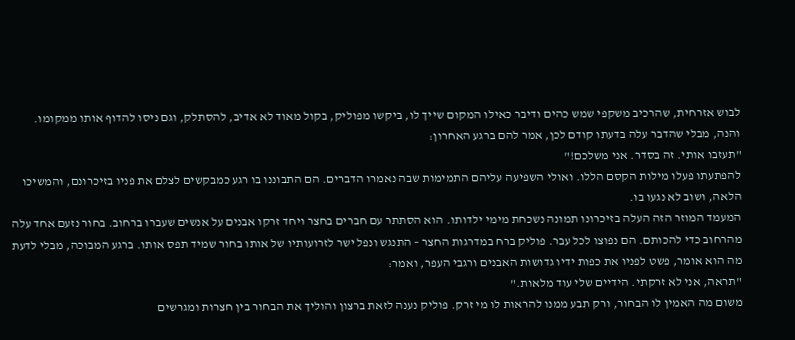לבוש אזרחית, שהרכיב משקפי שמש כהים ודיבר כאילו המקום שייך לו, ביקשו מפוליק, בקול מאוד לא אדיב, להסתלק, וגם ניסו להדוף אותו ממקומו. והנה, מבלי שהדבר עלה בדעתו קודם לכן, אמר להם ברגע האחרון:
"תעזבו אותי. זה בסדר. אני משלכם!"
להפתעתו פעלו מילות הקסם הללו. ואולי השפיעה עליהם התמימות שבה נאמרו הדברים. הם התבוננו בו רגע כמבקשים לצלם את פניו בזיכרונם, והמשיכו הלאה, ושוב לא נגעו בו.
המעמד המוזר הזה העלה בזיכרונו תמונה נשכחת מימי ילדותו. הוא הסתתר עם חברים בחצר ויחד זרקו אבנים על אנשים שעברו ברחוב. בחור נזעם אחד עלה מהרחוב כדי להכותם. הם נפוצו לכל עבר. פוליק ברח במדרגות החצר – התנגש ונפל ישר לזרועותיו של אותו בחור שמיד תפס אותו. ברגע המבוכה, מבלי לדעת מה הוא אומר, פשט לפניו את כפות ידיו גדושות האבנים ורגבי העפר, ואמר:
"תראה, אני לא זרקתי. הידיים שלי עוד מלאות."
משום מה האמין לו הבחור, ורק תבע ממנו להראות לו מי זרק. פוליק נענה לזאת ברצון והוליך את הבחור בין חצרות ומגרשים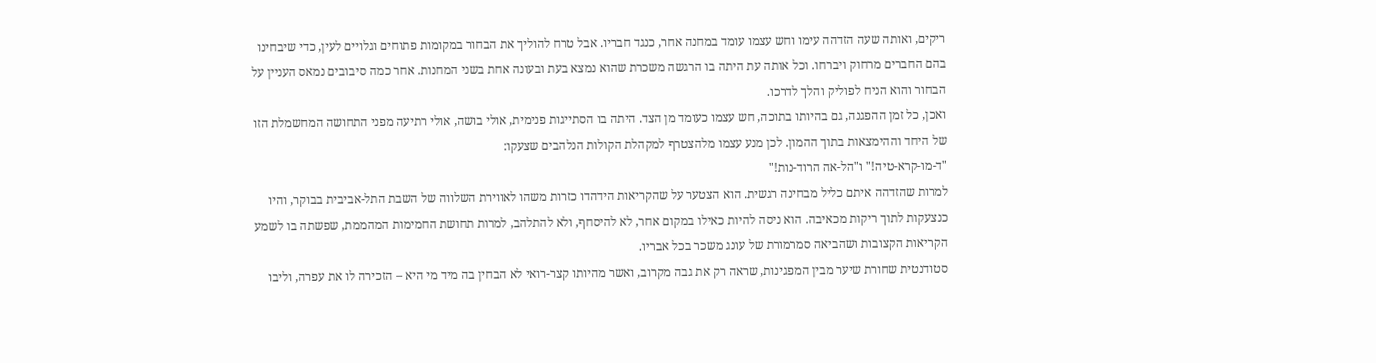ריקים, ואותה שעה הזדהה עימו וחש עצמו עומד במחנה אחר, כנגד חבריו. אבל טרח להוליך את הבחור במקומות פתוחים וגלויים לעין, כדי שיבחינו בהם החברים מרחוק ויברחו. וכל אותה עת היתה בו הרגשה משכרת שהוא נמצא בעת ובעונה אחת בשני המחנות. אחר כמה סיבובים נמאס העניין על הבחור והוא הניח לפוליק והלך לדרכו.
ואכן, כל זמן ההפגנה, גם בהיותו בתוכה, חש עצמו כעומד מן הצד. היתה בו הסתייגות פנימית, אולי בושה, אולי רתיעה מפני התחושה המחשמלת הזו של היחד וההימצאות בתוך ההמון. לכן מנע עצמו מלהצטרף למקהלת הקולות הנלהבים שצעקו:
"ד-מו-קרא-טיה!" ו"הל-אה הרוד-נות!"
למרות שהזדהה איתם כליל מבחינה רגשית. הוא הצטער על שהקריאות הידהדו כזרות משהו לאווירת השלווה של השבת התל-אביבית בבוקר, והיו כנצעקות לתוך ריקות מכאיבה. הוא ניסה להיות כאילו במקום אחר, לא להיסחף, ולא להתלהב, למרות תחושת החמימות המהממת, שפשתה בו לשמע הקריאות הקצובות ושהביאה סמרמורת של עונג משכר בכל אבריו.
סטודנטית שחורת שיער מבין המפגינות, שראה רק את גבה מקרוב, ואשר מהיותו קצר-רואי לא הבחין בה מיד מי היא – הזכירה לו את עפרה, וליבו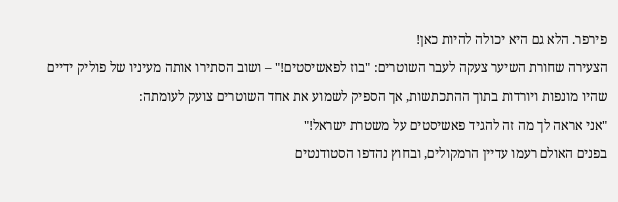פירפר. הלא גם היא יכולה להיות כאן!
הצעירה שחורת השיער צעקה לעבר השוטרים: "בוז לפאשיסטים!" – ושוב הסתירו אותה מעיניו של פוליק ידיים שהיו מונפות ויורדות בתוך ההתכתשות, אך הספיק לשמוע את אחד השוטרים צועק לעומתה:
"אני אראה לך מה זה להגיד פאשיסטים על משטרת ישראל!"
בפנים האולם רעמו עדיין הרמקולים, ובחוץ נהדפו הסטודנטים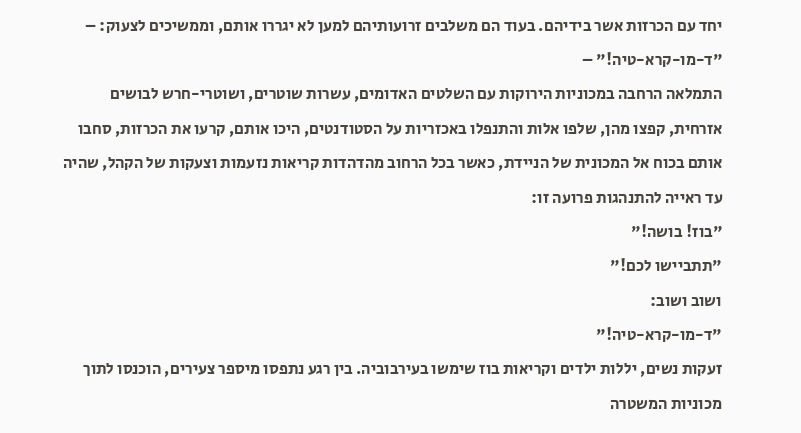יחד עם הכרזות אשר בידיהם. בעוד הם משלבים זרועותיהם למען לא יגררו אותם, וממשיכים לצעוק: –
"ד-מו-קרא-טיה!" –
התמלאה הרחבה במכוניות הירוקות עם השלטים האדומים, עשרות שוטרים, ושוטרי-חרש לבושים אזרחית, קפצו מהן, שלפו אלות והתנפלו באכזריות על הסטודנטים, היכו אותם, קרעו את הכרזות, סחבו אותם בכוח אל המכונית של הניידת, כאשר בכל הרחוב מהדהדות קריאות נזעמות וצעקות של הקהל, שהיה עד ראייה להתנהגות פרועה זו:
"בוז! בושה!"
"תתביישו לכם!"
ושוב ושוב:
"ד-מו-קרא-טיה!"
זעקות נשים, יללות ילדים וקריאות בוז שימשו בעירבוביה. בין רגע נתפסו מיספר צעירים, הוכנסו לתוך מכוניות המשטרה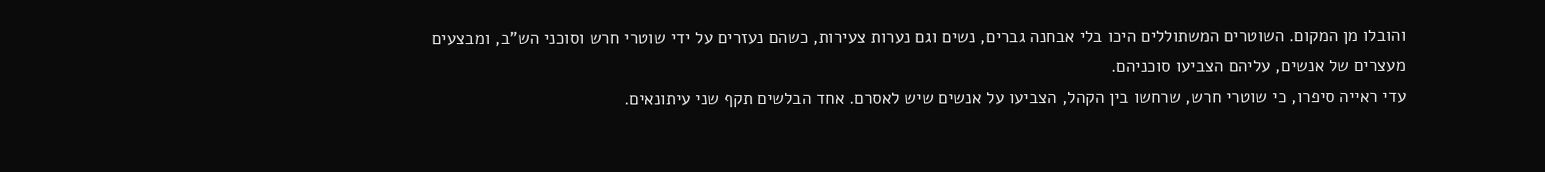והובלו מן המקום. השוטרים המשתוללים היכו בלי אבחנה גברים, נשים וגם נערות צעירות, כשהם נעזרים על ידי שוטרי חרש וסוכני הש"ב, ומבצעים מעצרים של אנשים, עליהם הצביעו סוכניהם.
עדי ראייה סיפרו, כי שוטרי חרש, שרחשו בין הקהל, הצביעו על אנשים שיש לאסרם. אחד הבלשים תקף שני עיתונאים.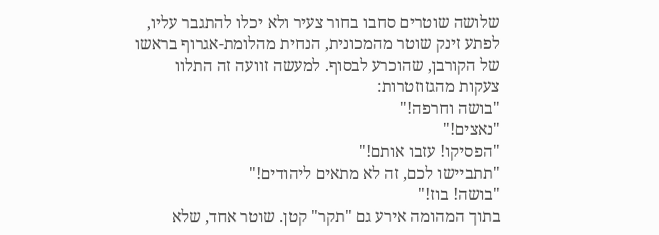שלושה שוטרים סחבו בחור צעיר ולא יכלו להתגבר עליו, לפתע זינק שוטר מהמכונית, הנחית מהלומת-אגרוף בראשו של הקורבן, שהוכרע לבסוף. למעשה זוועה זה התלוו צעקות מהגזוזטרות:
"בושה וחרפה!"
"נאצים!"
"הפסיקו! עזבו אותם!"
"תתביישו לכם, זה לא מתאים ליהודים!"
"בושה! בוז!"
בתוך המהומה אירע גם "תקר" קטן. שוטר אחד, שלא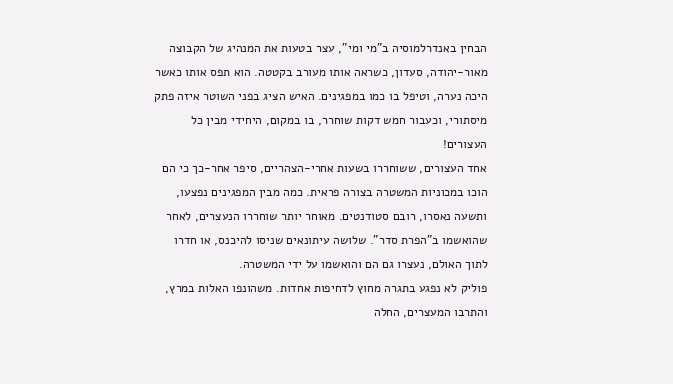הבחין באנדרלמוסיה ב"מי ומי", עצר בטעות את המנהיג של הקבוצה מאור-יהודה, סעדון, כשראה אותו מעורב בקטטה. הוא תפס אותו כאשר היכה נערה, וטיפל בו כמו במפגינים. האיש הציג בפני השוטר איזה פתק מיסתורי, וכעבור חמש דקות שוחרר, בו במקום, היחידי מבין כל העצורים!
אחד העצורים, ששוחררו בשעות אחרי-הצהריים, סיפר אחר-כך כי הם הוכו במכוניות המשטרה בצורה פראית. כמה מבין המפגינים נפצעו, ותשעה נאסרו, רובם סטודנטים. מאוחר יותר שוחררו הנעצרים, לאחר שהואשמו ב"הפרת סדר". שלושה עיתונאים שניסו להיכנס, או חדרו לתוך האולם, נעצרו גם הם והואשמו על ידי המשטרה.
פוליק לא נפגע בתגרה מחוץ לדחיפות אחדות. משהונפו האלות במרץ, והתרבו המעצרים, החלה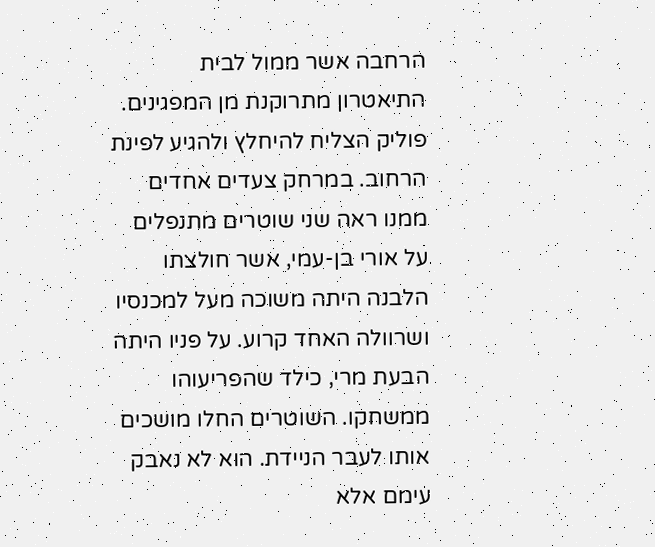הרחבה אשר ממול לבית התיאטרון מתרוקנת מן המפגינים. פוליק הצליח להיחלץ ולהגיע לפינת הרחוב. במרחק צעדים אחדים ממנו ראה שני שוטרים מתנפלים על אורי בן-עמי, אשר חולצתו הלבנה היתה משוכה מעל למכנסיו ושרוולה האחד קרוע. על פניו היתה הבעת מרי, כילד שהפריעוהו ממשחקו. השוטרים החלו מושכים אותו לעבר הניידת. הוא לא נאבק עימם אלא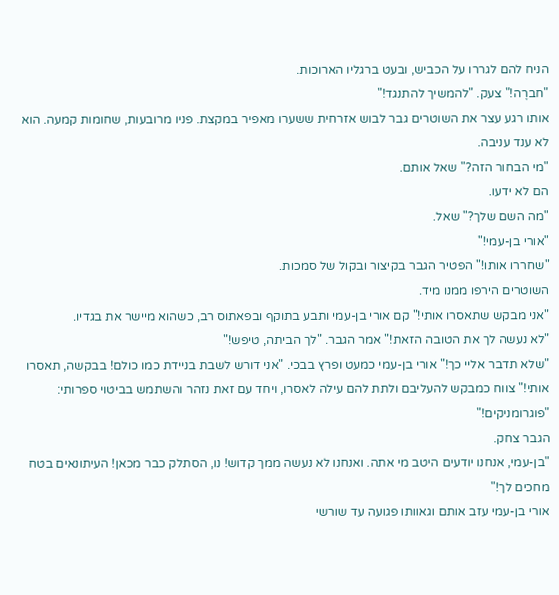הניח להם לגררו על הכביש, ובעט ברגליו הארוכות.
"חברֶה!" צעק. "להמשיך להתנגד!"
אותו רגע עצר את השוטרים גבר לבוש אזרחית ששערו מאפיר במקצת. פניו מרובעות, שחומות קמעה. הוא לא ענד עניבה.
"מי הבחור הזה?" שאל אותם.
הם לא ידעו.
"מה השם שלך?" שאל.
"אורי בן-עמי!"
"שחררו אותו!" הפטיר הגבר בקיצור ובקול של סמכות.
השוטרים הירפו ממנו מיד.
"אני מבקש שתאסרו אותי!" קם אורי בן-עמי ותבע בתוקף ובפאתוס רב, כשהוא מיישר את בגדיו.
"לא נעשה לך את הטובה הזאת!" אמר הגבר. "לך הביתה, טיפש!"
"שלא תדבר אליי כך!" אורי בן-עמי כמעט ופרץ בבכי. "אני דורש לשבת בניידת כמו כולם! בבקשה, תאסרו אותי!" צווח כמבקש להעליבם ולתת להם עילה לאסרו, ויחד עם זאת נזהר והשתמש בביטוי ספרותי:
"פוגרומניקים!"
הגבר צחק.
"בן-עמי, אנחנו יודעים היטב מי אתה. ואנחנו לא נעשה ממך קדוש! נו, הסתלק כבר מכאן! העיתונאים בטח מחכים לך!"
אורי בן-עמי עזב אותם וגאוותו פגועה עד שורשי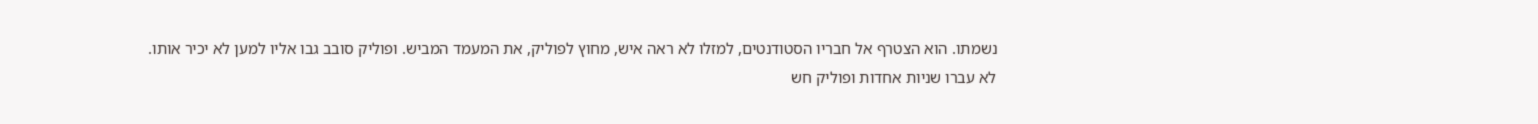נשמתו. הוא הצטרף אל חבריו הסטודנטים, למזלו לא ראה איש, מחוץ לפוליק, את המעמד המביש. ופוליק סובב גבו אליו למען לא יכיר אותו.
לא עברו שניות אחדות ופוליק חש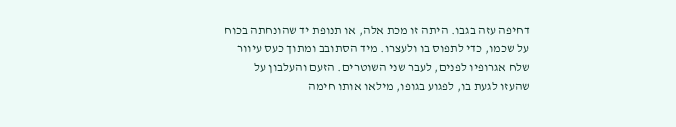דחיפה עזה בגבו. היתה זו מכת אלה, או תנופת יד שהונחתה בכוח על שכמו, כדי לתפוס בו ולעצרו. מיד הסתובב ומתוך כעס עיוור שלח אגרופיו לפנים, לעבר שני השוטרים. הזעם והעלבון על שהעזו לגעת בו, לפגוע בגופו, מילאו אותו חימה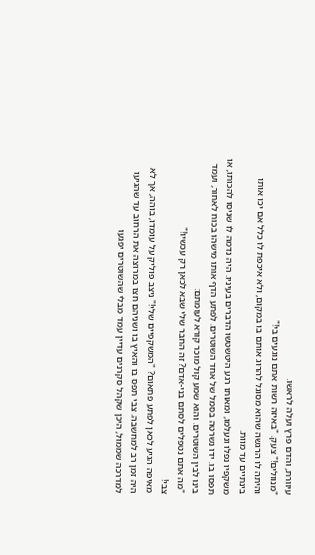עיוורת, והדם פרץ ועלה לראשו.
"מנוולים!" צעק. "באיזה רשות אתם נוגעים בי!"
והיתה לו הרגשה שהוא מסוגל להרוג אותם בו במקום, ולא איכפת לו כלל אם יכו אותו בינתיים עד מוות.
משקפיו נפלו ונעלמו, ומאותו רגע היטשטשו הדברים בעיניו. היה נדמה לו שניסו להכותו, או תפסו בו. ידו נשרטה בסמל של אחד השוטרים. לפתע הדף אותו מישהו בכוח לאחור, ועמד בינו לבין השוטרים. והוא שמע קול מוכר קורא לעומתם:
"מה אתם נטפלים לסתם בני-אדם? זה החבר שלי שבא לכאן רק עכשיו!"
צבי!
מאיפה הגיע לכאן לפתע פתאום? "המשקפיים שלי!" ניצב פוליק על עומדו, בוהה, אך לא היה זמן רב למחשבה. צבי תפס בו והאיץ בו ושניהם חצו במרוצה את הרחוב עד שהגיעו למדרכה שממול, היכן שקהל סקרנים עדיין עמד מבלי שהשוטרים יפגעו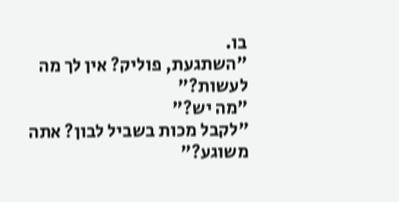בו.
"השתגעת, פוליק? אין לך מה לעשות?"
"מה יש?"
"לקבל מכות בשביל לבון? אתה משוגע?"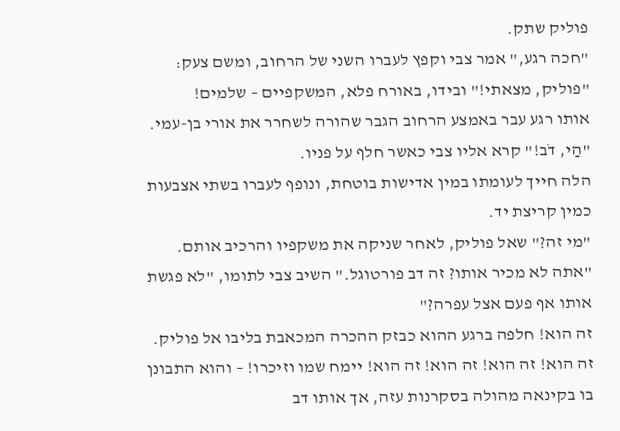פוליק שתק.
"חכה רגע," אמר צבי וקפץ לעברו השני של הרחוב, ומשם צעק: "פוליק, מצאתי!" ובידו, באורח פלא, המשקפיים – שלמים!
אותו רגע עבר באמצע הרחוב הגבר שהורה לשחרר את אורי בן-עמי.
"הַי, דֹב!" קרא אליו צבי כאשר חלף על פניו.
הלה חייך לעומתו במין אדישות בוטחת, ונופף לעברו בשתי אצבעות כמין קריצת יד.
"מי זה?" שאל פוליק, לאחר שניקה את משקפיו והרכיב אותם.
"אתה לא מכיר אותו? זה דב פורטוגל." השיב צבי לתומו, "לא פגשת אותו אף פעם אצל עפרה?"
זה הוא! חלפה ברגע ההוא כבזק ההכרה המכאבת בליבו אל פוליק. זה הוא! זה הוא! זה הוא! זה הוא! יימח שמו וזיכרו! – והוא התבונן בו בקינאה מהולה בסקרנות עזה, אך אותו דב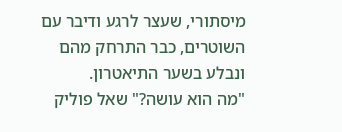מיסתורי, שעצר לרגע ודיבר עם השוטרים, כבר התרחק מהם ונבלע בשער התיאטרון.
"מה הוא עושה?" שאל פוליק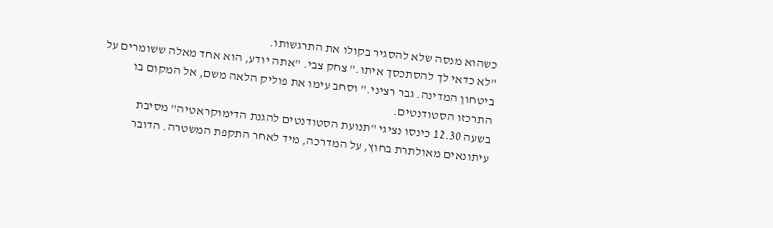כשהוא מנסה שלא להסגיר בקולו את התרגשותו.
"לא כדאי לך להסתכסך איתו." צחק צבי. "אתה יודע, הוא אחד מאלה ששומרים על ביטחון המדינה. גבר רציני." וסחב עימו את פוליק הלאה משם, אל המקום בו התרכזו הסטודנטים.
בשעה 12.30 כינסו נציגי "תנועת הסטודנטים להגנת הדימוקראטיה" מסיבת עיתונאים מאולתרת בחוץ, על המדרכה, מיד לאחר התקפת המשטרה. הדובר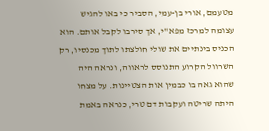מטעמם, אורי בן-עמי, הסביר כי באו להגיש עצומה למרכז מפא"י, אך סירבו לקבל אותם. הוא הכניס בינתיים את שולי חולצתו לתוך מכנסיו, רק השרוול הקרוע התנוסס לראווה, ונראה היה שהוא גאה בו כבמין אות הצטיינות. על מצחו היתה שריטה ועקבות דם טרי, כנראה באמת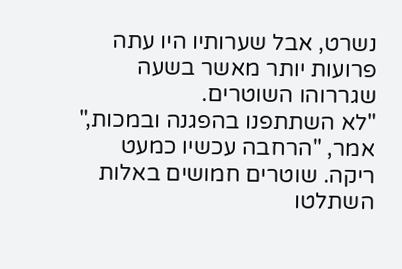נשרט, אבל שערותיו היו עתה פרועות יותר מאשר בשעה שגררוהו השוטרים.
"לא השתתפנו בהפגנה ובמכות," אמר, "הרחבה עכשיו כמעט ריקה. שוטרים חמושים באלות השתלטו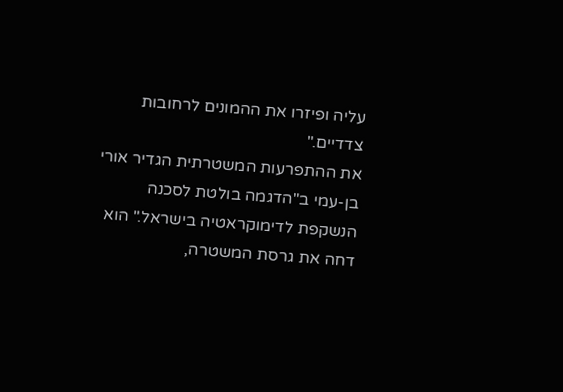עליה ופיזרו את ההמונים לרחובות צדדיים."
את ההתפרעות המשטרתית הגדיר אורי בן-עמי ב"הדגמה בולטת לסכנה הנשקפת לדימוקראטיה בישראל." הוא דחה את גרסת המשטרה,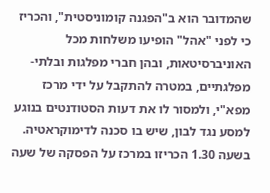שהמדובר הוא ב"הפגנה קומוניסטית", והכריז כי לפני "אהל" הופיעו משלחות מכל האוניברסיטאות, ובהן חברי מפלגות ובלתי-מפלגתיים, במטרה להתקבל על ידי מרכז מפא"י, ולמסור לו את דעות הסטודנטים בנוגע למסע נגד לבון, שיש בו סכנה לדימוקראטיה.
בשעה 1.30 הכריזו במרכז על הפסקה של שעה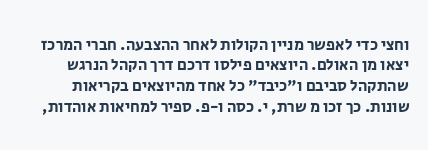וחצי כדי לאפשר מניין הקולות לאחר ההצבעה. חברי המרכז יצאו מן האולם. היוצאים פילסו דרכם דרך הקהל הנרגש שהתקהל סביבם ו"כיבד" כל אחד מהיוצאים בקריאות שונות. כך זכו מ שרת, י. כסה ו-פ. ספיר למחיאות אוהדות,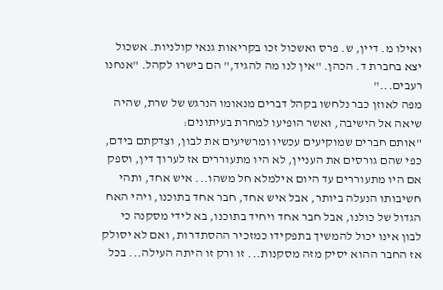ואילו מ. דיין, ש. פרס ואשכול זכו בקריאות גנאי קולניות. אשכול יצא בחברת ד. הכהן. "אין לנו מה להגיד," הם בישרו לקהל. "אנחנו רעבים..."
מפה לאוזן כבר נלחשו בקהל דברים מנאומו הנרגש של שרת, שהיה שיאה אל הישיבה, ואשר הופיעו למחרת בעיתונים:
"אותם חברים שמוקיעים עכשיו ומרשיעים את לבון, וצִדקתם בידם, כפי שהם גורסים את העניין, לא היו מתעוררים אז לערוך דין, וספק אם היו מתעוררים עד היום אילמלא חל משהו... איש אחד, ותהי חשיבותו הנעלה ביותר, אבל איש אחד, חבר אחד בתוכנו, ויהי האח הגדול של כולנו, אבל חבר אחד ויחיד בתוכנו, בא לידי מסקנה כי לבון אינו יכול להמשיך בתפקידו כמזכיר ההסתדרות, ואם לא יסולק אז החבר ההוא יסיק מזה מסקנות... זו ורק זו היתה העילה... בכל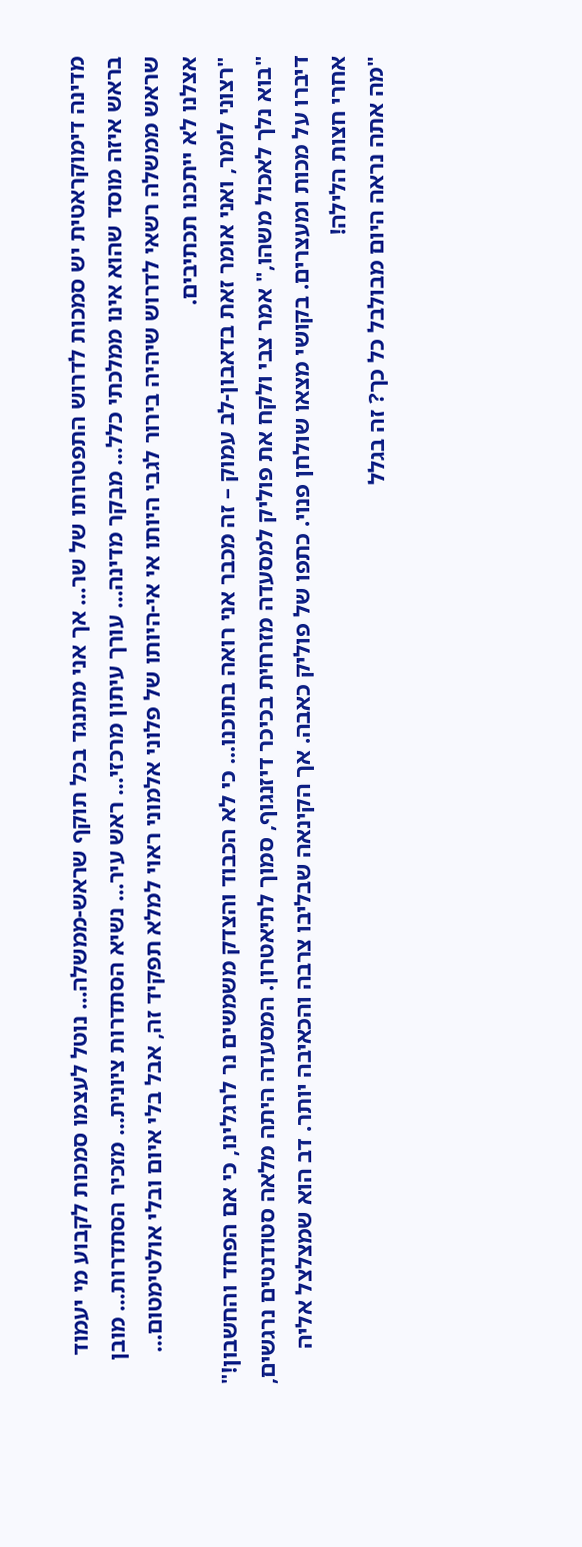מדינה דימוקראטית יש סמכות לדרוש התפטרותו של שר... אך אני מתנגד בכל תוקף שראש-ממשלה... נוטל לעצמו סמכות לקבוע מי יעמוד בראש איזה מוסד שהוא אינו ממלכתי כלל... מבקר מדינה... עורך עיתון מרכזי... ראש עיר... נשיא הסתדרות ציונית... מזכיר הסתדרות... מובן שראש ממשלה רשאי לדרוש שיהיה בירור לגבי היותו אי אי-היותו של פלוני אלמוני ראוי למלא תפקיד זה, אבל בלי איום ובלי אולטימטום... אצלנו לא ייתכנו תכתיבים.
"רצוני לומר, ואני אומר זאת בדאבון-לב עמוק – זה מכבר אני רואה בתוכנו... כי לא הכבוד והצדק משמשים נר לרגלינו, כי אם הפחד והחשבון!"
"בוא נלך לאכול משהו," אמר צבי ולקח את פוליק למסעדה מזרחית בכיכר דיזנגוף, סמוך לתיאטרון. המסעדה היתה מלאה סטודנטים נרגשים, דיברו על מכות ומעצרים. בקושי מצאו שולחן פנוי. כתפו של פוליק כאבה. אך הקינאה שבליבו צרבה והכאיבה יותר. דב הוא שמצלצל אליה אחרי חצות הלילה!
"מה אתה נראה היום מבולבל כל כך? זה בגלל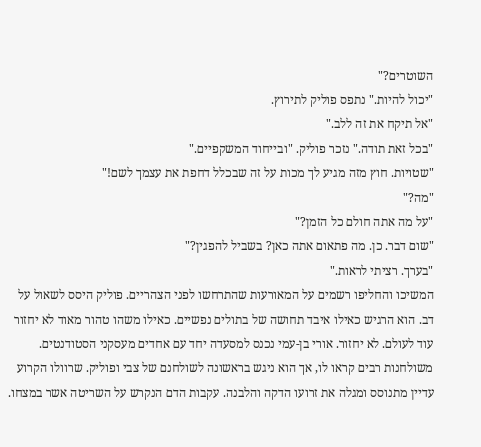השוטרים?"
"יכול להיות." נתפס פוליק לתירוץ.
"אל תיקח את זה ללב."
"בכל זאת תודה." נזכר פוליק. "ובייחוד המשקפיים."
"שטויות. חוץ מזה מגיע לך מכות על זה שבכלל דחפת את עצמך לשם!"
"מה?"
"על מה אתה חולם כל הזמן?"
"שום דבר. כן. מה פתאום אתה כאן? בשביל להפגין?"
"בערך. רציתי לראות."
המשיכו והחליפו רשמים על המאורעות שהתרחשו לפני הצהריים. פוליק היסס לשאול על דב. הוא הרגיש כאילו איבד תחושה של בתולים נפשיים. כאילו משהו טהור מאוד לא יחזור עוד לעולם. לא יחזור. אורי בן-עמי נכנס למסעדה יחד עם אחדים מעסקני הסטודנטים. משולחנות רבים קראו לו, אך הוא ניגש בראשונה לשולחנם של צבי ופוליק. שרוולו הקרוע עדיין מתנוסס ומגלה את זרועו הדקה והלבנה. עקבות הדם הנקרש על השריטה אשר במצחו.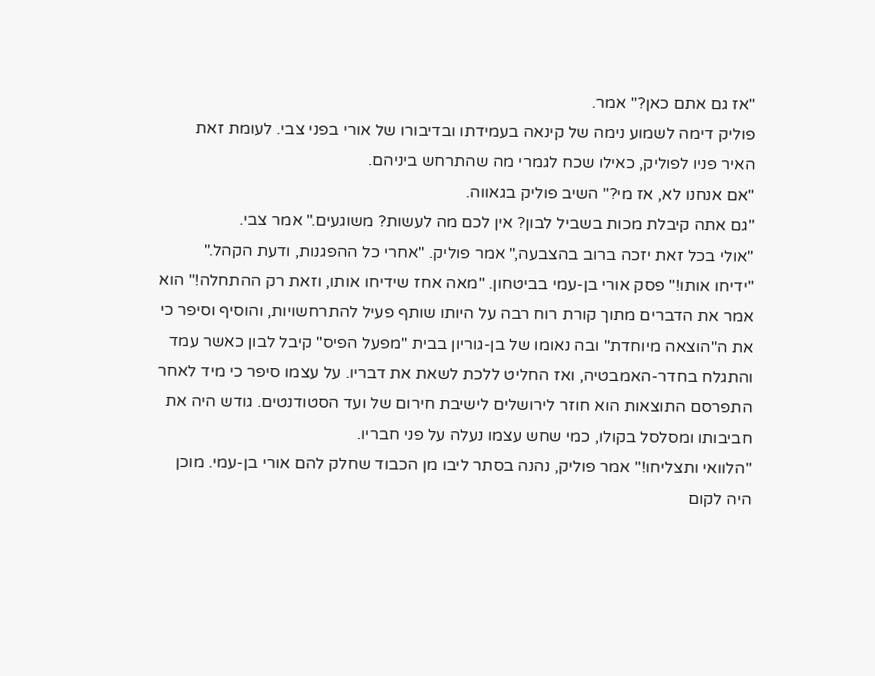"אז גם אתם כאן?" אמר.
פוליק דימה לשמוע נימה של קינאה בעמידתו ובדיבורו של אורי בפני צבי. לעומת זאת האיר פניו לפוליק, כאילו שכח לגמרי מה שהתרחש ביניהם.
"אם אנחנו לא, אז מי?" השיב פוליק בגאווה.
"גם אתה קיבלת מכות בשביל לבון? אין לכם מה לעשות? משוגעים." אמר צבי.
"אולי בכל זאת יזכה ברוב בהצבעה," אמר פוליק. "אחרי כל ההפגנות, ודעת הקהל."
"ידיחו אותו!" פסק אורי בן-עמי בביטחון. "מאה אחז שידיחו אותו, וזאת רק ההתחלה!" הוא אמר את הדברים מתוך קורת רוח רבה על היותו שותף פעיל להתרחשויות, והוסיף וסיפר כי את ה"הוצאה מיוחדת" ובה נאומו של בן-גוריון בבית "מפעל הפיס" קיבל לבון כאשר עמד והתגלח בחדר-האמבטיה, ואז החליט ללכת לשאת את דבריו. על עצמו סיפר כי מיד לאחר התפרסם התוצאות הוא חוזר לירושלים לישיבת חירום של ועד הסטודנטים. גודש היה את חביבותו ומסלסל בקולו, כמי שחש עצמו נעלה על פני חבריו.
"הלוואי ותצליחו!" אמר פוליק, נהנה בסתר ליבו מן הכבוד שחלק להם אורי בן-עמי. מוכן היה לקום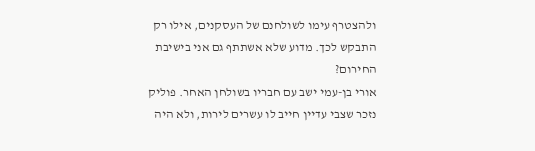ולהצטרף עימו לשולחנם של העסקנים, אילו רק התבקש לכך. מדוע שלא אשתתף גם אני בישיבת החירום?
אורי בן-עמי ישב עם חבריו בשולחן האחר. פוליק נזכר שצבי עדיין חייב לו עשרים לירות, ולא היה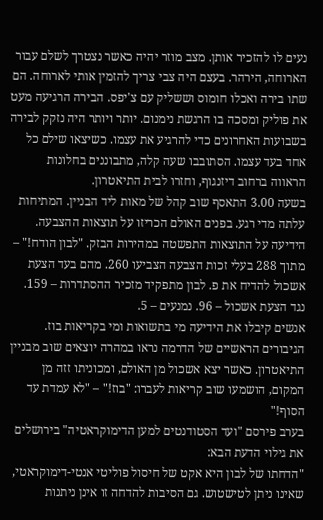נעים לו להזכיר אותן. מצב מוזר יהיה כאשר נצטרך לשלם עבור הארוחה, הירהר. בעצם היה צבי צריך להזמין אותי לארוחה. הם שתו בירה ואכלו חומוס וששליק עם צ'יפס. הבירה הרגיעה מעט את פוליק ומסכה בו הרגשת נימנום. יותר ויותר היה נזקק לבירה בשבועות האחרונים כדי להרגיע את עצמו. כשיצאו שילם כל אחד בעד עצמו. הסתובבו שעה קלה, מתבוננים בחלונות הראווה ברחוב דיזנגוף, וחזרו לבית התיאטרון.
בשעה 3.00 התאסף שוב קהל של מאות ליד הבניין. המתיחות עלתה מדי רגע. בפנים האולם הכריזו על תוצאות ההצבעה. הידיעה על התוצאות התפשטה במהירות הבזק. "לבון הודח!" – מתוך 288 בעלי זכות הצבעה הצביעו 260. מהם בעד הצעת אשכול להדיח את פ. לבון מתפקיד מזכיר ההסתדרות – 159. נגד הצעת אשכול – 96. נמנעים – 5.
אנשים קיבלו את הידיעה מי בתשואות ומי בקריאות בוז. הגיבורים הראשיים של הדרמה נראו במהרה יוצאים שוב מבניין התיאטרון. כאשר יצא אשכול מן האולם, ומכוניתו זזה מן המקום, הושמעו שוב קריאות לעברו: "בוז!" – "לא עמדת עד הסוף!"
בערב פירסם "ועד הסטודנטים למען הדימוקראטיה" בירושלים את גילוי הדעת הבא:
"הדחתו של לבון היא אקט של חיסול פוליטי אנטי-דימוקראטי, שאינו ניתן לטישטוש. גם הסיבות להדחה זו אינן ניתנות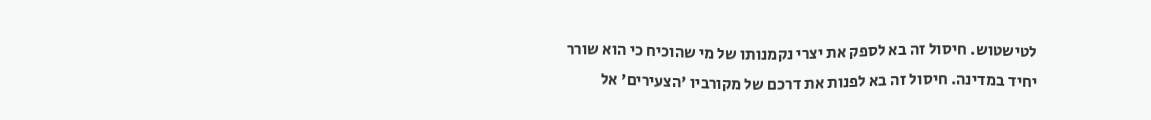לטישטוש. חיסול זה בא לספק את יצרי נקמנותו של מי שהוכיח כי הוא שורר יחיד במדינה. חיסול זה בא לפנות את דרכם של מקורביו 'הצעירים' אל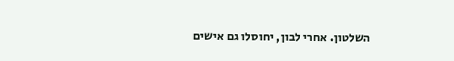השלטון. אחרי לבון, יחוסלו גם אישים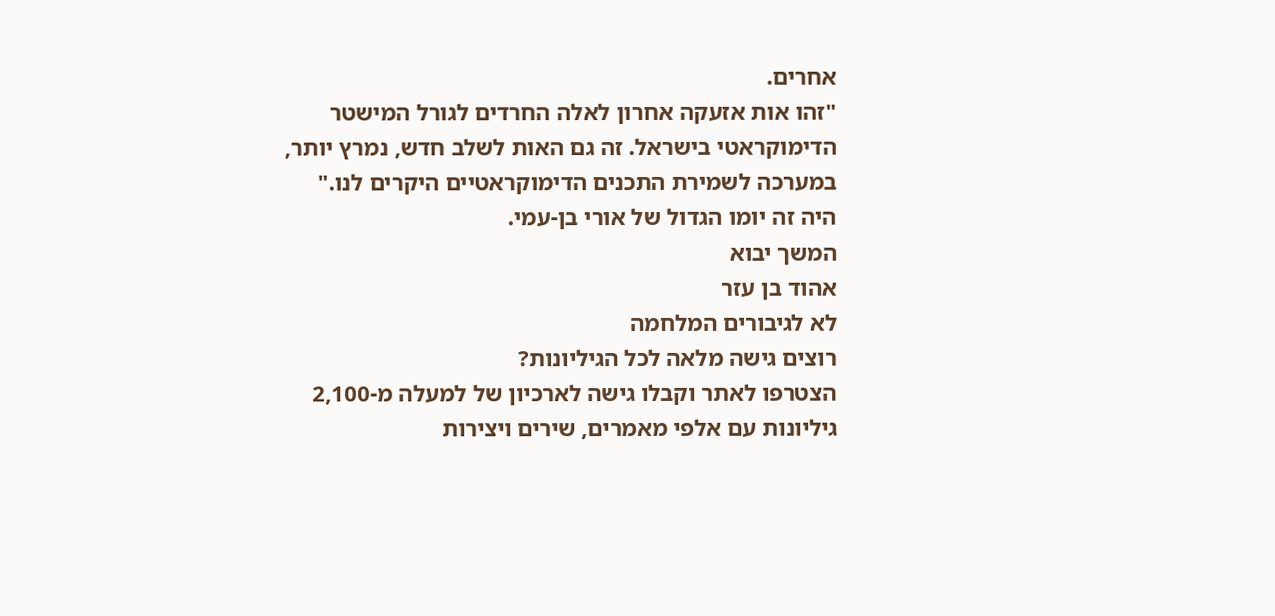אחרים.
"זהו אות אזעקה אחרון לאלה החרדים לגורל המישטר הדימוקראטי בישראל. זה גם האות לשלב חדש, נמרץ יותר, במערכה לשמירת התכנים הדימוקראטיים היקרים לנו."
היה זה יומו הגדול של אורי בן-עמי.
המשך יבוא
אהוד בן עזר
לא לגיבורים המלחמה
רוצים גישה מלאה לכל הגיליונות?
הצטרפו לאתר וקבלו גישה לארכיון של למעלה מ-2,100 גיליונות עם אלפי מאמרים, שירים ויצירות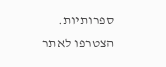ספרותיות.
הצטרפו לאתר